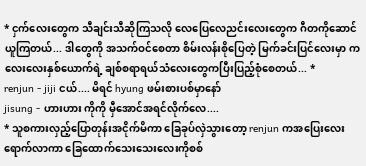* ငှက်လေးတွေက သီချင်းသီဆိုကြသလို လေပြေလေညင်းလေးတွေက ဂီတကိုဆောင်ယူကြတယ်... ဒါတွေကို အသက်ဝင်စေတာ စိမ်းလန်းစိုပြေတဲ့ မြက်ခင်းပြင်လေးမှာ ကလေးလေးနှစ်ယောက်ရဲ့ ချစ်စရာရယ်သံလေးတွေကပြီးပြည့်စုံစေတယ်... *
renjun - jiji ငယ်.... မိရင် hyung ဖမ်းစားပစ်မှာနော်
jisung - ဟားဟား ကိုကို မှီအောင်အရင်လိုက်လေ....
* သူစကားလှည့်ပြောတုန်းအငိုက်မိကာ ခြေခုပ်လှဲသွားတော့ renjun ကအပြေးလေးရောက်လာကာ ခြေထောက်သေးသေးလေးကိုစစ်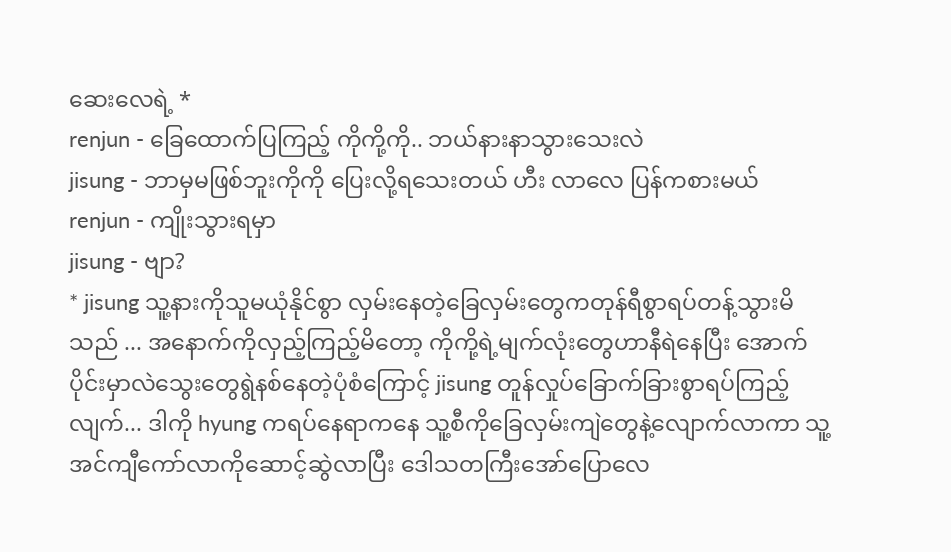ဆေးလေရဲ့ *
renjun - ခြေထောက်ပြကြည့် ကိုကို့ကို.. ဘယ်နားနာသွားသေးလဲ
jisung - ဘာမှမဖြစ်ဘူးကိုကို ပြေးလို့ရသေးတယ် ဟီး လာလေ ပြန်ကစားမယ်
renjun - ကျိုးသွားရမှာ
jisung - ဗျာ?
* jisung သူ့နားကိုသူမယုံနိုင်စွာ လှမ်းနေတဲ့ခြေလှမ်းတွေကတုန်ရီစွာရပ်တန့်သွားမိသည် ... အနောက်ကိုလှည့်ကြည့်မိတော့ ကိုကို့ရဲ့မျက်လုံးတွေဟာနီရဲနေပြီး အောက်ပိုင်းမှာလဲသွေးတွေရွဲနစ်နေတဲ့ပုံစံကြောင့် jisung တူန်လှုပ်ခြောက်ခြားစွာရပ်ကြည့်လျက်... ဒါကို hyung ကရပ်နေရာကနေ သူ့စီကိုခြေလှမ်းကျဲတွေနဲ့လျောက်လာကာ သူ့အင်ကျီကော်လာကိုဆောင့်ဆွဲလာပြီး ဒေါသတကြီးအော်ပြောလေ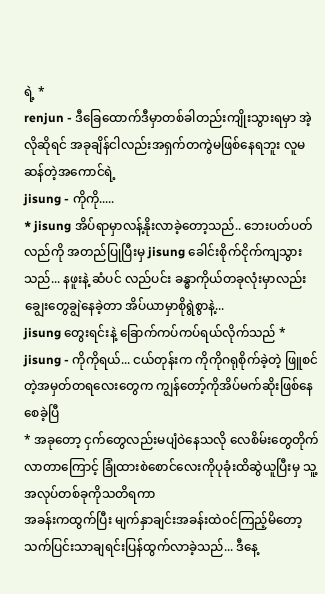ရဲ့ *
renjun - ဒီခြေထောက်ဒီမှာတစ်ခါတည်းကျိုးသွားရမှာ အဲ့လိုဆိုရင် အခုချိန်ငါလည်းအရှက်တကွဲမဖြစ်နေရဘူး လူမဆန်တဲ့အကောင်ရဲ့
jisung - ကိုကို.....
* jisung အိပ်ရာမှာလန့်နိုးလာခဲ့တော့သည်.. ဘေးပတ်ပတ်လည်ကို အတည်ပြုပြီးမှ jisung ခေါင်းစိုက်ငိုက်ကျသွားသည်... နဖူးနဲ့ ဆံပင် လည်ပင်း ခန္ဓာကိုယ်တခုလုံးမှာလည်းချွေးတွေချွဲနေခဲ့တာ အိပ်ယာမှာစိုရွဲစွာနဲ့...
jisung တွေးရင်းနဲ့ ခြောက်ကပ်ကပ်ရယ်လိုက်သည် *
jisung - ကိုကိုရယ်... ငယ်တုန်းက ကိုကိုဂရုစိုက်ခဲ့တဲ့ ဖြူစင်တဲ့အမှတ်တရလေးတွေက ကျွန်တော့်ကိုအိပ်မက်ဆိုးဖြစ်နေစေခဲ့ပြီ
* အခုတော့ ငှက်တွေလည်းမပျံဝဲနေသလို လေစိမ်းတွေတိုက်လာတာကြောင့် ခြုံထားစဲစောင်လေးကိုပုခုံးထိဆွဲယူပြီးမှ သူ့အလုပ်တစ်ခုကိုသတိရကာ
အခန်းကထွက်ပြီး မျက်နှာချင်းအခန်းထဲဝင်ကြည့်မိတော့ သက်ပြင်းသာချရင်းပြန်ထွက်လာခဲ့သည်... ဒီနေ့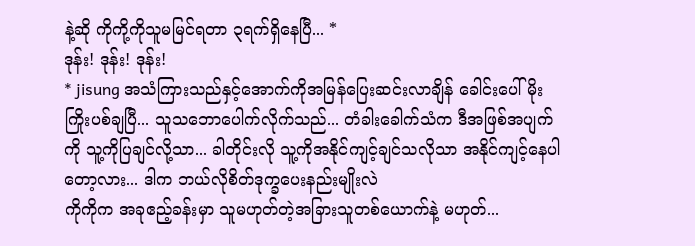နဲ့ဆို ကိုကို့ကိုသူမမြင်ရတာ ၃ရက်ရှိနေပြီ... *
ဒုန်း! ဒုန်း! ဒုန်း!
* jisung အသံကြားသည်နှင့်အောက်ကိုအမြန်ပြေးဆင်းလာချိန် ခေါင်းပေါ်မိုးကြိုးပစ်ချပြီ... သူသဘောပေါက်လိုက်သည်... တံခါးခေါက်သံက ဒီအဖြစ်အပျက်ကို သူ့ကိုပြချင်လို့သာ... ခါတိုင်းလို သူ့ကိုအနိုင်ကျင့်ချင်သလိုသာ အနိုင်ကျင့်နေပါတော့လား... ဒါက ဘယ်လိုစိတ်ဒုက္ခပေးနည်းမျိုးလဲ
ကိုကိုက အခုဧည့်ခန်းမှာ သူမဟုတ်တဲ့အခြားသူတစ်ယောက်နဲ့ မဟုတ်...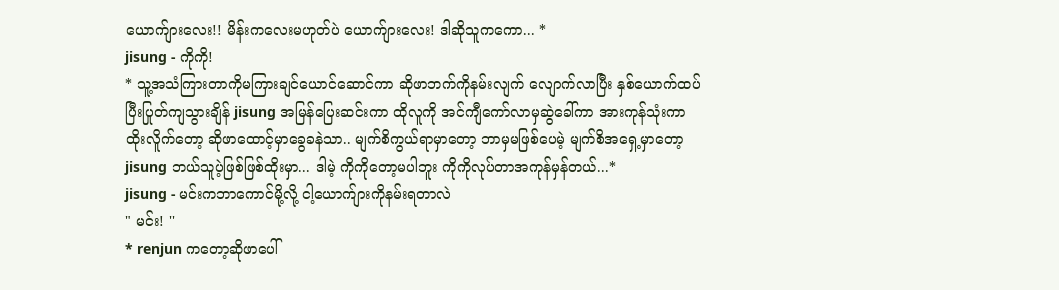ယောက်ျားလေး!! မိန်းကလေးမဟုတ်ပဲ ယောက်ျားလေး! ဒါဆိုသူကကော... *
jisung - ကိုကို!
* သူ့အသံကြားတာကိုမကြားချင်ယောင်ဆောင်ကာ ဆိုဖာဘက်ကိုနမ်းလျက် လျောက်လာပြီး နှစ်ယောက်ထပ်ပြီးပြုတ်ကျသွားချိန် jisung အမြန်ပြေးဆင်းကာ ထိုလူကို အင်ကျီကော်လာမှဆွဲခေါ်ကာ အားကုန်သုံးကာထိုးလိူက်တော့ ဆိုဖာထောင့်မှာခွေခနဲသာ.. မျက်စိကွယ်ရာမှာတော့ ဘာမှမဖြစ်ပေမဲ့ မျက်စိအရှေ့မှာတော့ jisung ဘယ်သူပဲ့ဖြစ်ဖြစ်ထိုးမှာ... ဒါမဲ့ ကိုကိုတော့မပါဘူး ကိုကိုလုပ်တာအကုန်မှန်တယ်...*
jisung - မင်းကဘာကောင်မို့လို့ ငါ့ယောက်ျားကိုနမ်းရတာလဲ
" မင်း! ''
* renjun ကတော့ဆိုဖာပေါ်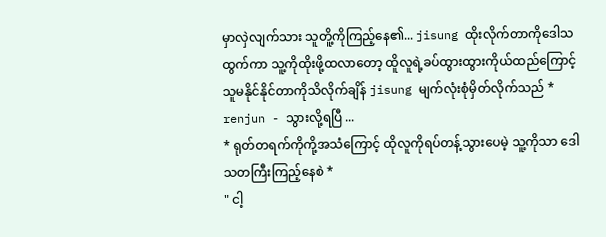မှာလှဲလျက်သား သူတိူ့ကိုကြည့်နေ၏... jisung ထိုးလိုက်တာကိုဒေါသထွက်ကာ သူ့ကိုထိုးဖို့ထလာတော့ ထိူလူရဲ့ခပ်ထွားထွားကိုယ်ထည်ကြောင့် သူမနိုင်နိုင်တာကိုသိလိုက်ချိန် jisung မျက်လုံးစုံမှိတ်လိုက်သည် *
renjun - သွားလို့ရပြီ ...
* ရုတ်တရက်ကိုကို့အသံကြောင့် ထိုလူကိုရပ်တန့်သွားပေမဲ့ သူ့ကိုသာ ဒေါသတကြီးကြည့်နေစဲ *
" ငါ့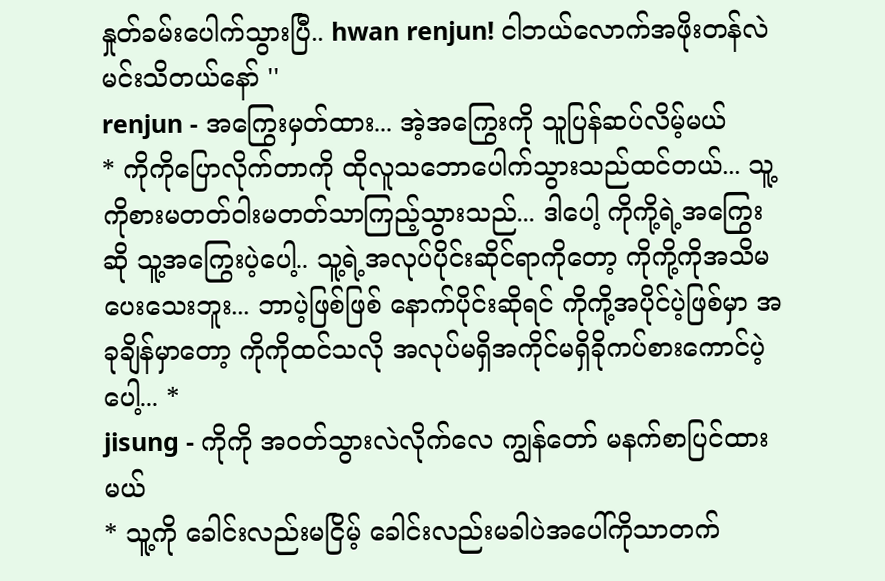နှုတ်ခမ်းပေါက်သွားပြီ.. hwan renjun! ငါဘယ်လောက်အဖိုးတန်လဲ မင်းသိတယ်နော် ''
renjun - အကြွေးမှတ်ထား... အဲ့အကြွေးကို သူပြန်ဆပ်လိမ့်မယ်
* ကိုကိုပြောလိုက်တာကို ထိုလူသဘောပေါက်သွားသည်ထင်တယ်... သူ့ကိုစားမတတ်ဝါးမတတ်သာကြည့်သွားသည်... ဒါပေါ့ ကိုကို့ရဲ့အကြွေးဆို သူ့အကြွေးပဲ့ပေါ့.. သူ့ရဲ့အလုပ်ပိုင်းဆိုင်ရာကိုတော့ ကိုကို့ကိုအသိမပေးသေးဘူး... ဘာပဲ့ဖြစ်ဖြစ် နောက်ပိုင်းဆိုရင် ကိုကို့အပိုင်ပဲ့ဖြစ်မှာ အခုချိန်မှာတော့ ကိုကိုထင်သလို အလုပ်မရှိအကိုင်မရှိခိုကပ်စားကောင်ပဲ့ပေါ့... *
jisung - ကိုကို အဝတ်သွားလဲလိုက်လေ ကျွန်တော် မနက်စာပြင်ထားမယ်
* သူ့ကို ခေါင်းလည်းမငြိမ့် ခေါင်းလည်းမခါပဲအပေါ်ကိုသာတက်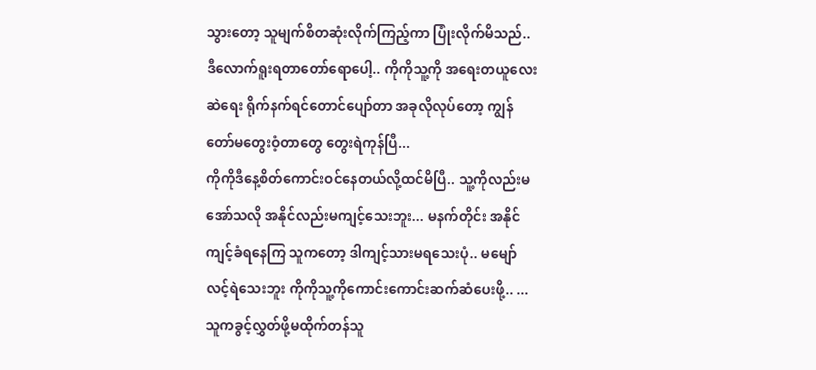သွားတော့ သူမျက်စိတဆုံးလိုက်ကြည့်ကာ ပြုံးလိုက်မိသည်.. ဒီလောက်ရူးရတာတော်ရောပေါ့.. ကိုကိုသူ့ကို အရေးတယူလေးဆဲရေး ရိုက်နက်ရင်တောင်ပျော်တာ အခုလိုလုပ်တော့ ကျွန်တော်မတွေးဝံ့တာတွေ တွေးရဲကုန်ပြီ...
ကိုကိုဒီနေ့စိတ်ကောင်းဝင်နေတယ်လို့ထင်မိပြီ.. သူ့ကိုလည်းမအော်သလို အနိုင်လည်းမကျင့်သေးဘူး... မနက်တိုင်း အနိုင်ကျင့်ခံရနေကြ သူကတော့ ဒါကျင့်သားမရသေးပုံ.. မမျော်လင့်ရဲသေးဘူး ကိုကိုသူ့ကိုကောင်းကောင်းဆက်ဆံပေးဖို့.. ...သူကခွင့်လွှတ်ဖို့မထိုက်တန်သူ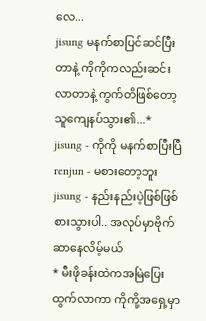လေ...
jisung မနက်စာပြင်ဆင်ပြီးတာနဲ့ ကိုကိုကလည်းဆင်းလာတာနဲ့ ကွက်တိဖြစ်တော့ သူကျေနပ်သွား၏...*
jisung - ကိုကို မနက်စာပြီးပြီ
renjun - မစားတော့ဘူး
jisung - နည်းနည်းပဲ့ဖြစ်ဖြစ်စားသွားပါ.. အလုပ်မှာဗိုက်ဆာနေလိမ့်မယ်
* မီးဖိုခန်းထဲကအမြဲပြေးထွက်လာကာ ကိုကို့အရှေ့မှာ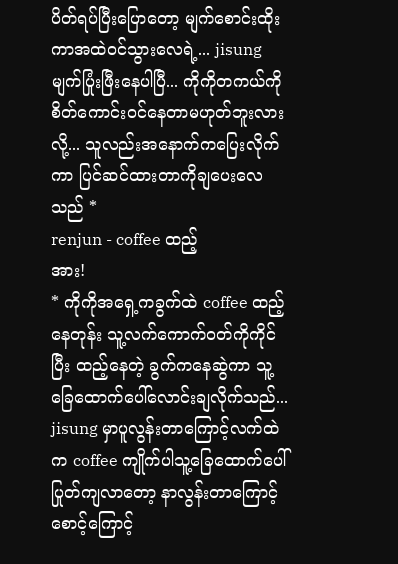ပိတ်ရပ်ပြီးပြောတော့ မျက်စောင်းထိုးကာအထဲဝင်သွားလေရဲ့... jisung မျက်ပြုံးဖြီးနေပါပြီ... ကိုကိုတကယ်ကို စိတ်ကောင်းဝင်နေတာမဟုတ်ဘူးလားလို့... သူလည်းအနောက်ကပြေးလိုက်ကာ ပြင်ဆင်ထားတာကိုချပေးလေသည် *
renjun - coffee ထည့်
အား!
* ကိုကိုအရှေ့ကခွက်ထဲ coffee ထည့်နေတုန်း သူ့လက်ကောက်ဝတ်ကိုကိုင်ပြီး ထည့်နေတဲ့ ခွက်ကနေဆွဲကာ သူ့ခြေထောက်ပေါ်လောင်းချလိုက်သည်... jisung မှာပူလွန်းတာကြောင့်လက်ထဲက coffee ကျိုက်ပါသူ့ခြေထောက်ပေါ်ပြုတ်ကျလာတော့ နာလွန်းတာကြောင့် စောင့်ကြောင့်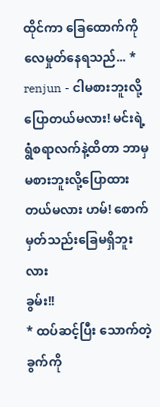ထိုင်ကာ ခြေထောက်ကိုလေမှုတ်နေရသည်... *
renjun - ငါမစားဘူးလို့ပြောတယ်မလား! မင်းရဲ့ရွံစရာလက်နဲ့ထိတာ ဘာမှမစားဘူးလို့ပြောထားတယ်မလား ဟမ်! စောက်မှတ်သည်းခြေမရှိဘူးလား
ခွမ်း!!
* ထပ်ဆင့်ပြီး သောက်တဲ့ခွက်ကို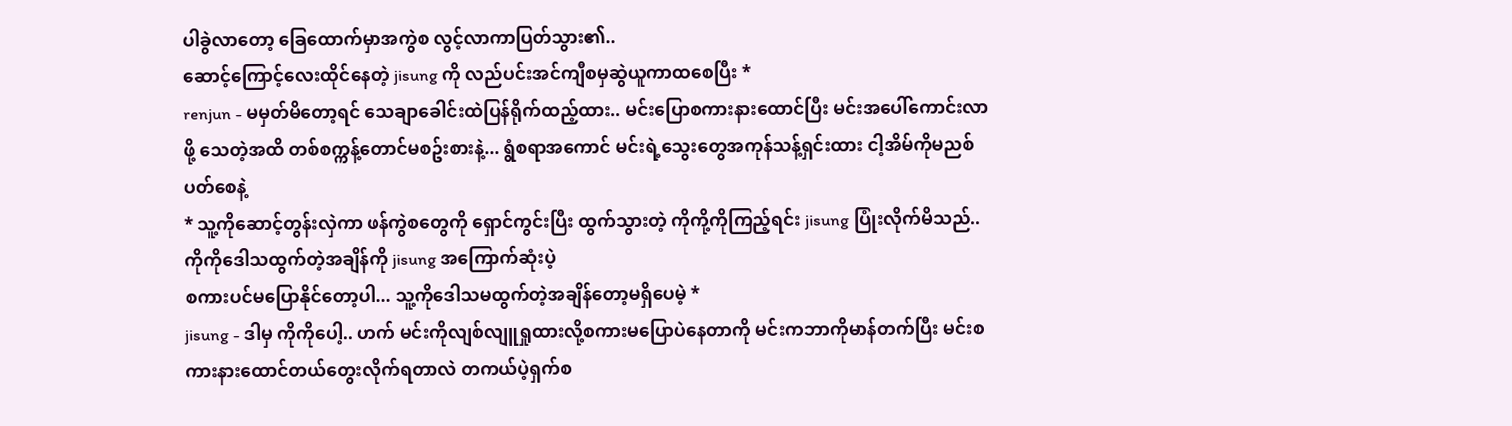ပါခွဲလာတော့ ခြေထောက်မှာအကွဲစ လွင့်လာကာပြတ်သွား၏..
ဆောင့်ကြောင့်လေးထိုင်နေတဲ့ jisung ကို လည်ပင်းအင်ကျီစမှဆွဲယူကာထစေပြီး *
renjun - မမှတ်မိတော့ရင် သေချာခေါင်းထဲပြန်ရိုက်ထည့်ထား.. မင်းပြောစကားနားထောင်ပြီး မင်းအပေါ်ကောင်းလာဖို့ သေတဲ့အထိ တစ်စက္ကန့်တောင်မစဥ်းစားနဲ့... ရွံစရာအကောင် မင်းရဲ့သွေးတွေအကုန်သန့်ရှင်းထား ငါ့အိမ်ကိုမညစ်ပတ်စေနဲ့
* သူ့ကိုဆောင့်တွန်းလှဲကာ ဖန်ကွဲစတွေကို ရှောင်ကွင်းပြီး ထွက်သွားတဲ့ ကိုကို့ကိုကြည့်ရင်း jisung ပြုံးလိုက်မိသည်.. ကိုကိုဒေါသထွက်တဲ့အချိန်ကို jisung အကြောက်ဆုံးပဲ့
စကားပင်မပြောနိုင်တော့ပါ... သူ့ကိုဒေါသမထွက်တဲ့အချိန်တော့မရှိပေမဲ့ *
jisung - ဒါမှ ကိုကိုပေါ့.. ဟက် မင်းကိုလျစ်လျူရှုထားလို့စကားမပြောပဲနေတာကို မင်းကဘာကိုမာန်တက်ပြီး မင်းစကားနားထောင်တယ်တွေးလိုက်ရတာလဲ တကယ်ပဲ့ရှက်စ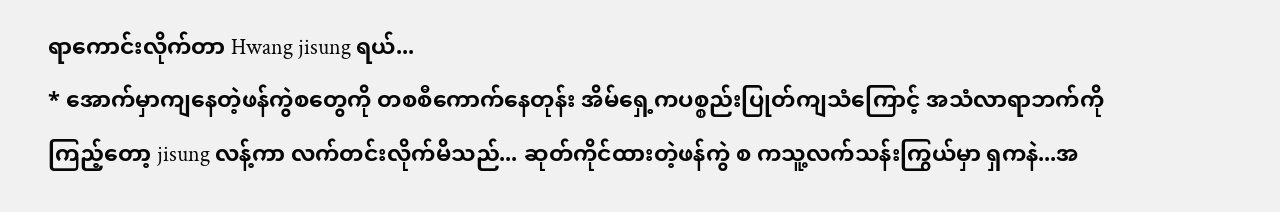ရာကောင်းလိုက်တာ Hwang jisung ရယ်...
* အောက်မှာကျနေတဲ့ဖန်ကွဲစတွေကို တစစီကောက်နေတုန်း အိမ်ရှေ့ကပစ္စည်းပြုတ်ကျသံကြောင့် အသံလာရာဘက်ကိုကြည့်တော့ jisung လန့်ကာ လက်တင်းလိုက်မိသည်... ဆုတ်ကိုင်ထားတဲ့ဖန်ကွဲ စ ကသူ့လက်သန်းကြွယ်မှာ ရှကနဲ...အ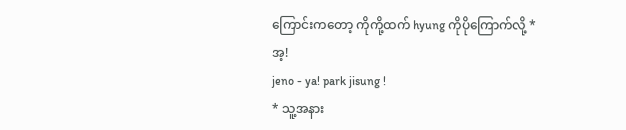ကြောင်းကတော့ ကိုကို့ထက် hyung ကိုပိုကြောက်လို့ *
အ့!
jeno - ya! park jisung !
* သူ့အနား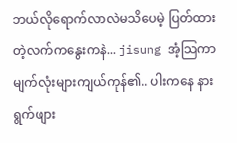ဘယ်လိုရောက်လာလဲမသိပေမဲ့ ပြတ်ထားတဲ့လက်ကနွေးကနဲ... jisung အံ့သြကာမျက်လုံးများကျယ်ကုန်၏.. ပါးကနေ နားရွက်ဖျား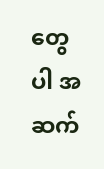တွေပါ အဆက်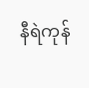နီရဲကုန်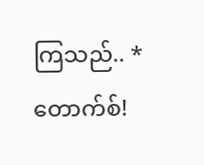ကြသည်.. *
တောက်စ်!